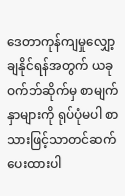ဒေတာကုန်ကျမှုလျှော့ချနိုင်ရန်အတွက် ယခုဝက်ဘ်ဆိုက်မှ စာမျက်နှာများကို ရုပ်ပုံမပါ စာသားဖြင့်သာတင်ဆက်ပေးထားပါ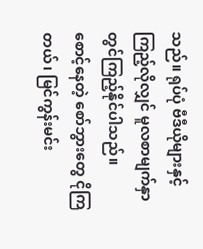သည်။ ရုပ်ပုံ ဗီဒီယိုများနှင့် ကြည့်လိုလျှင် မူလစာမျက်နှာတွင်ကြည့်နိုင်ပါသည်။
စောင့်နေတဲ့ စော်ဘွားတွေ ငိုကြတယ်၊ မြင်ကွန်းမင်း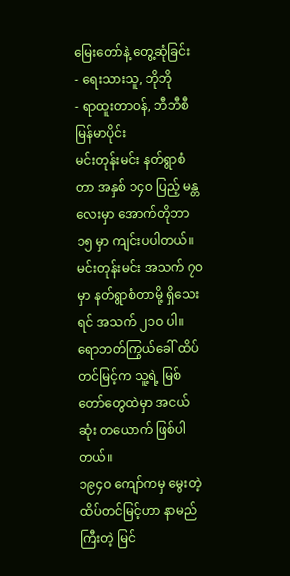မြေးတော်နဲ့ တွေ့ဆုံခြင်း
- ရေးသားသူ, ဘိုဘို
- ရာထူးတာဝန်, ဘီဘီစီမြန်မာပိုင်း
မင်းတုန်းမင်း နတ်ရွာစံတာ အနှစ် ၁၄ဝ ပြည့် မန္တလေးမှာ အောက်တိုဘာ ၁၅ မှာ ကျင်းပပါတယ်။
မင်းတုန်းမင်း အသက် ၇ဝ မှာ နတ်ရွာစံတာမို့ ရှိသေးရင် အသက် ၂၁ဝ ပါ။
ရောဘတ်ကြွယ်ခေါ် ထိပ်တင်မြင့်က သူ့ရဲ့ မြစ်တော်တွေထဲမှာ အငယ်ဆုံး တယောက် ဖြစ်ပါတယ်။
၁၉၄ဝ ကျော်ကမှ မွေးတဲ့ ထိပ်တင်မြင့်ဟာ နာမည်ကြီးတဲ့ မြင်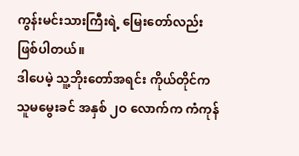ကွန်းမင်းသားကြီးရဲ့ မြေးတော်လည်း ဖြစ်ပါတယ်။
ဒါပေမဲ့ သူ့ဘိုးတော်အရင်း ကိုယ်တိုင်က သူမမွေးခင် အနှစ် ၂ဝ လောက်က ကံကုန်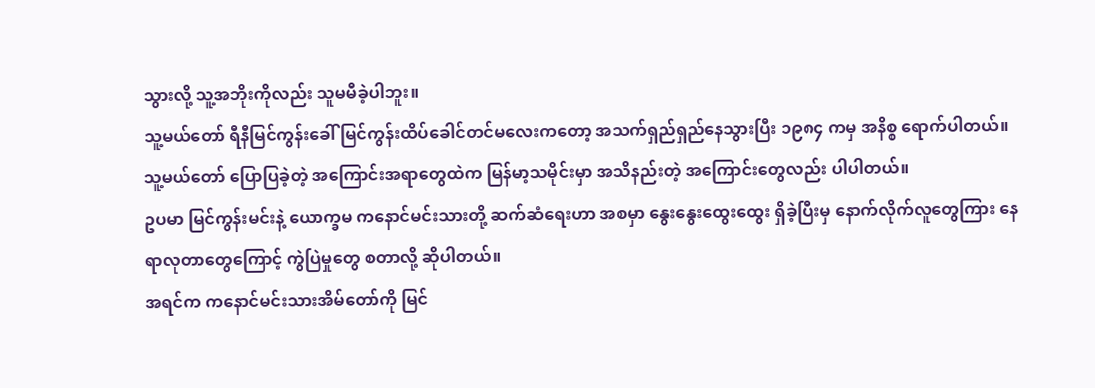သွားလို့ သူ့အဘိုးကိုလည်း သူမမီခဲ့ပါဘူး။
သူ့မယ်တော် ရီနီမြင်ကွန်းခေါ် မြင်ကွန်းထိပ်ခေါင်တင်မလေးကတော့ အသက်ရှည်ရှည်နေသွားပြီး ၁၉၈၄ ကမှ အနိစ္စ ရောက်ပါတယ်။
သူ့မယ်တော် ပြောပြခဲ့တဲ့ အကြောင်းအရာတွေထဲက မြန်မာ့သမိုင်းမှာ အသိနည်းတဲ့ အကြောင်းတွေလည်း ပါပါတယ်။
ဥပမာ မြင်ကွန်းမင်းနဲ့ ယောက္ခမ ကနောင်မင်းသားတို့ ဆက်ဆံရေးဟာ အစမှာ နွေးနွေးထွေးထွေး ရှိခဲ့ပြီးမှ နောက်လိုက်လူတွေကြား နေရာလုတာတွေကြောင့် ကွဲပြဲမှုတွေ စတာလို့ ဆိုပါတယ်။
အရင်က ကနောင်မင်းသားအိမ်တော်ကို မြင်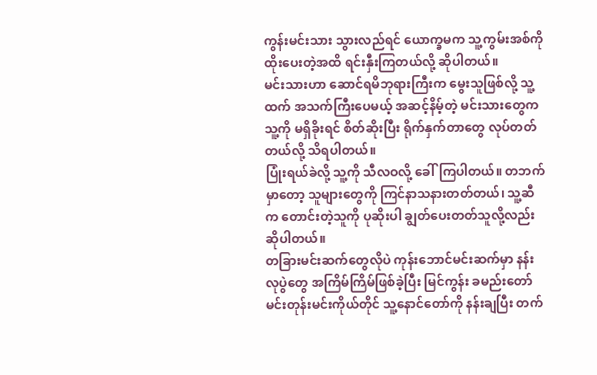ကွန်းမင်းသား သွားလည်ရင် ယောက္ခမက သူ့ကွမ်းအစ်ကို ထိုးပေးတဲ့အထိ ရင်းနှီးကြတယ်လို့ ဆိုပါတယ်။
မင်းသားဟာ ဆောင်ရမိဘုရားကြီးက မွေးသူဖြစ်လို့ သူ့ထက် အသက်ကြီးပေမယ့် အဆင့်နိမ့်တဲ့ မင်းသားတွေက သူ့ကို မရှိခိုးရင် စိတ်ဆိုးပြီး ရိုက်နှက်တာတွေ လုပ်တတ်တယ်လို့ သိရပါတယ်။
ပြုံးရယ်ခဲလို့ သူ့ကို သီလဝလို့ ခေါ်ကြပါတယ်။ တဘက်မှာတော့ သူများတွေကို ကြင်နာသနားတတ်တယ်၊ သူ့ဆီက တောင်းတဲ့သူကို ပုဆိုးပါ ချွတ်ပေးတတ်သူလို့လည်း ဆိုပါတယ်။
တခြားမင်းဆက်တွေလိုပဲ ကုန်းဘောင်မင်းဆက်မှာ နန်းလုပွဲတွေ အကြိမ်ကြိမ်ဖြစ်ခဲ့ပြီး မြင်ကွန်း ခမည်းတော် မင်းတုန်းမင်းကိုယ်တိုင် သူ့နောင်တော်ကို နန်းချပြီး တက်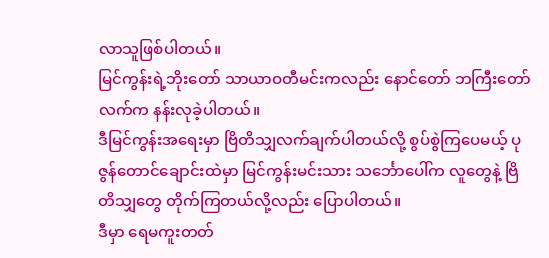လာသူဖြစ်ပါတယ်။
မြင်ကွန်းရဲ့ဘိုးတော် သာယာဝတီမင်းကလည်း နောင်တော် ဘကြီးတော်လက်က နန်းလုခဲ့ပါတယ်။
ဒီမြင်ကွန်းအရေးမှာ ဗြိတိသျှလက်ချက်ပါတယ်လို့ စွပ်စွဲကြပေမယ့် ပုဇွန်တောင်ချောင်းထဲမှာ မြင်ကွန်းမင်းသား သင်္ဘောပေါ်က လူတွေနဲ့ ဗြိတိသျှတွေ တိုက်ကြတယ်လို့လည်း ပြောပါတယ်။
ဒီမှာ ရေမကူးတတ်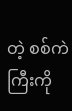တဲ့ စစ်ကဲကြီးကို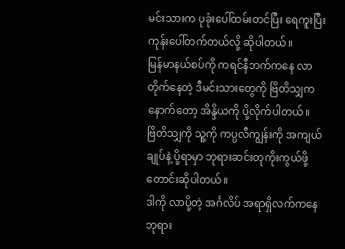မင်းသားက ပုခုံးပေါ်ထမ်းတင်ပြီး ရေကူးပြီး ကုန်းပေါ်တက်တယ်လို့ ဆိုပါတယ်။
မြန်မာနယ်စပ်ကို ကရင်နီဘက်ကနေ လာတိုက်နေတဲ့ ဒီမင်းသားတွေကို ဗြိတိသျှက နောက်တော့ အိန္ဒိယကို ပို့လိုက်ပါတယ်။
ဗြိတိသျှကို သူ့ကို ကပ္ပလီကျွန်းကို အကျယ်ချုပ်နဲ့ ပို့ရာမှာ ဘုရားဆင်းတုကိုးကွယ်ဖို့ တောင်းဆိုပါတယ်။
ဒါကို လာပို့တဲ့ အင်္ဂလိပ် အရာရှိလက်ကနေ ဘုရား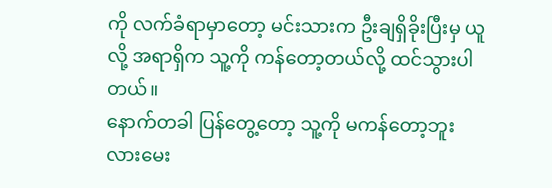ကို လက်ခံရာမှာတော့ မင်းသားက ဦးချရှိခိုးပြီးမှ ယူလို့ အရာရှိက သူ့ကို ကန်တော့တယ်လို့ ထင်သွားပါတယ်။
နောက်တခါ ပြန်တွေ့တော့ သူ့ကို မကန်တော့ဘူးလားမေး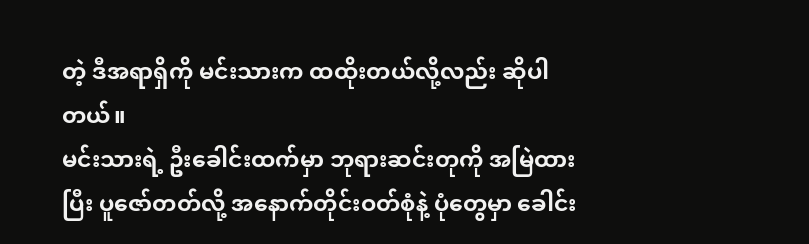တဲ့ ဒီအရာရှိကို မင်းသားက ထထိုးတယ်လို့လည်း ဆိုပါတယ်။
မင်းသားရဲ့ ဦးခေါင်းထက်မှာ ဘုရားဆင်းတုကို အမြဲထားပြီး ပူဇော်တတ်လို့ အနောက်တိုင်းဝတ်စုံနဲ့ ပုံတွေမှာ ခေါင်း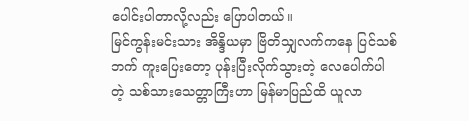ပေါင်းပါတာလို့လည်း ပြောပါတယ်။
မြင်ကွန်းမင်းသား အိန္ဒိယမှာ ဗြိတိသျှလက်ကနေ ပြင်သစ်ဘက် ကူးပြေးတော့ ပုန်းပြီးလိုက်သွားတဲ့ လေပေါက်ပါတဲ့ သစ်သားသေတ္တာကြီးဟာ မြန်မာပြည်ထိ ယူလာ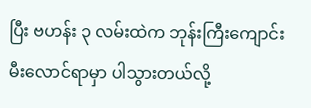ပြီး ဗဟန်း ၃ လမ်းထဲက ဘုန်းကြီးကျောင်း မီးလောင်ရာမှာ ပါသွားတယ်လို့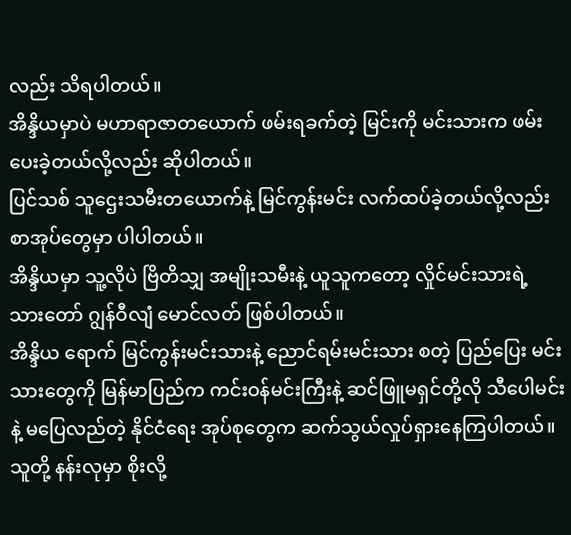လည်း သိရပါတယ်။
အိန္ဒိယမှာပဲ မဟာရာဇာတယောက် ဖမ်းရခက်တဲ့ မြင်းကို မင်းသားက ဖမ်းပေးခဲ့တယ်လို့လည်း ဆိုပါတယ်။
ပြင်သစ် သူဌေးသမီးတယောက်နဲ့ မြင်ကွန်းမင်း လက်ထပ်ခဲ့တယ်လို့လည်း စာအုပ်တွေမှာ ပါပါတယ်။
အိန္ဒိယမှာ သူ့လိုပဲ ဗြိတိသျှ အမျိုးသမီးနဲ့ ယူသူကတော့ လှိုင်မင်းသားရဲ့ သားတော် ဂျွန်ဝီလျံ မောင်လတ် ဖြစ်ပါတယ်။
အိန္ဒိယ ရောက် မြင်ကွန်းမင်းသားနဲ့ ညောင်ရမ်းမင်းသား စတဲ့ ပြည်ပြေး မင်းသားတွေကို မြန်မာပြည်က ကင်းဝန်မင်းကြီးနဲ့ ဆင်ဖြူမရှင်တို့လို သီပေါမင်းနဲ့ မပြေလည်တဲ့ နိုင်ငံရေး အုပ်စုတွေက ဆက်သွယ်လှုပ်ရှားနေကြပါတယ်။
သူတို့ နန်းလုမှာ စိုးလို့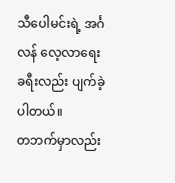သီပေါမင်းရဲ့ အင်္ဂလန် လေ့လာရေး ခရီးလည်း ပျက်ခဲ့ပါတယ်။
တဘက်မှာလည်း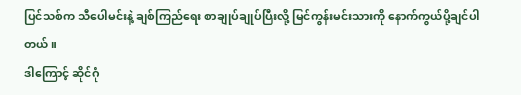ပြင်သစ်က သီပေါမင်းနဲ့ ချစ်ကြည်ရေး စာချုပ်ချုပ်ပြီးလို့ မြင်ကွန်းမင်းသားကို နောက်ကွယ်ပို့ချင်ပါတယ်။
ဒါကြောင့် ဆိုင်ဂုံ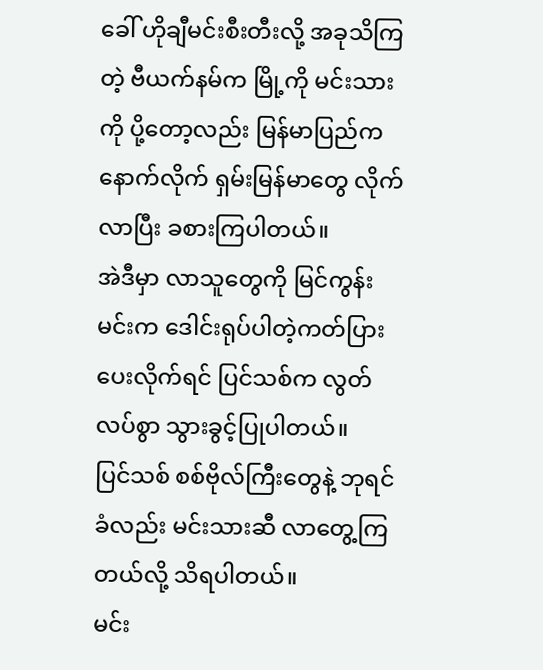ခေါ် ဟိုချီမင်းစီးတီးလို့ အခုသိကြတဲ့ ဗီယက်နမ်က မြို့ကို မင်းသားကို ပို့တော့လည်း မြန်မာပြည်က နောက်လိုက် ရှမ်းမြန်မာတွေ လိုက်လာပြီး ခစားကြပါတယ်။
အဲဒီမှာ လာသူတွေကို မြင်ကွန်းမင်းက ဒေါင်းရုပ်ပါတဲ့ကတ်ပြား ပေးလိုက်ရင် ပြင်သစ်က လွတ်လပ်စွာ သွားခွင့်ပြုပါတယ်။
ပြင်သစ် စစ်ဗိုလ်ကြီးတွေနဲ့ ဘုရင်ခံလည်း မင်းသားဆီ လာတွေ့ကြတယ်လို့ သိရပါတယ်။
မင်း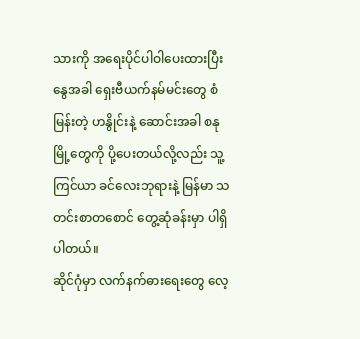သားကို အရေးပိုင်ပါဝါပေးထားပြီး နွေအခါ ရှေးဗီယက်နမ်မင်းတွေ စံမြန်းတဲ့ ဟနွိုင်းနဲ့ ဆောင်းအခါ စနုမြို့တွေကို ပို့ပေးတယ်လို့လည်း သူ့ကြင်ယာ ခင်လေးဘုရားနဲ့ မြန်မာ သတင်းစာတစောင် တွေ့ဆုံခန်းမှာ ပါရှိပါတယ်။
ဆိုင်ဂုံမှာ လက်နက်ဓားရေးတွေ လေ့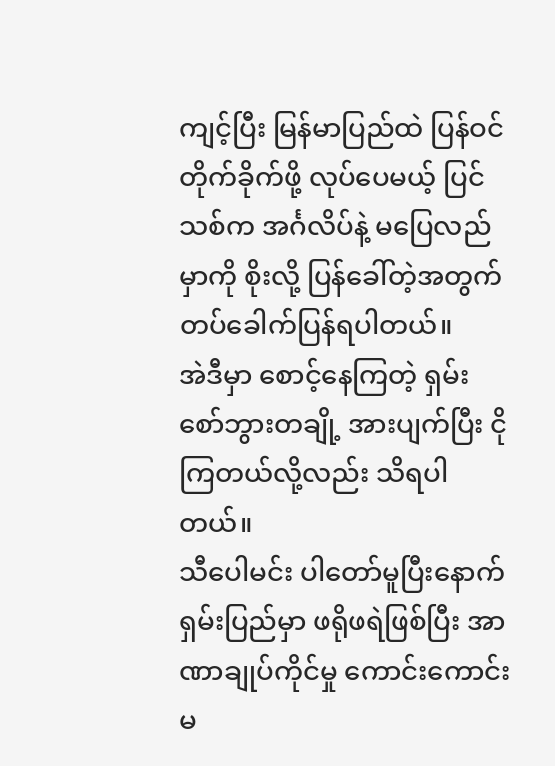ကျင့်ပြီး မြန်မာပြည်ထဲ ပြန်ဝင်တိုက်ခိုက်ဖို့ လုပ်ပေမယ့် ပြင်သစ်က အင်္ဂလိပ်နဲ့ မပြေလည်မှာကို စိုးလို့ ပြန်ခေါ်တဲ့အတွက် တပ်ခေါက်ပြန်ရပါတယ်။
အဲဒီမှာ စောင့်နေကြတဲ့ ရှမ်းစော်ဘွားတချို့ အားပျက်ပြီး ငိုကြတယ်လို့လည်း သိရပါတယ်။
သီပေါမင်း ပါတော်မူပြီးနောက် ရှမ်းပြည်မှာ ဖရိုဖရဲဖြစ်ပြီး အာဏာချုပ်ကိုင်မှု ကောင်းကောင်းမ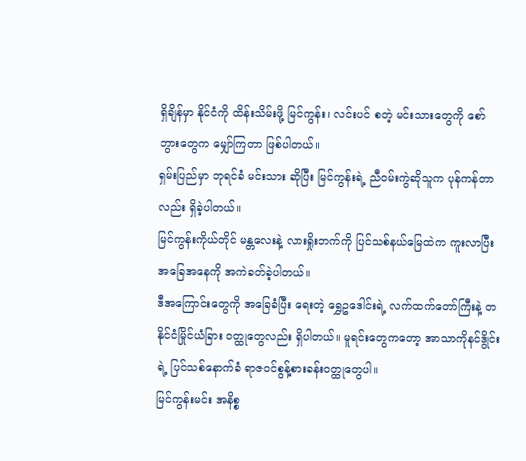ရှိချိန်မှာ နိုင်ငံကို ထိန်းသိမ်းဖို့ မြင်ကွန်း၊ လင်းပင် စတဲ့ မင်းသားတွေကို စော်ဘွားတွေက မျှော်ကြတာ ဖြစ်ပါတယ်။
ရှမ်းပြည်မှာ ဘုရင်ခံ မင်းသား ဆိုပြီး မြင်ကွန်းရဲ့ ညီဝမ်းကွဲဆိုသူက ပုန်ကန်တာလည်း ရှိခဲ့ပါတယ်။
မြင်ကွန်းကိုယ်တိုင် မန္တလေးနဲ့ လားရှိုးဘက်ကို ပြင်သစ်နယ်မြေထဲက ကူးလာပြီး အခြေအနေကို အကဲခတ်ခဲ့ပါတယ်။
ဒီအကြောင်းတွေကို အခြေခံပြီး ရေးတဲ့ ရွှေဥဒေါင်းရဲ့ လက်ထက်တော်ကြီးနဲ့ တနိုင်ငံမြိုင်ယံခြား ဝတ္ထုတွေလည်း ရှိပါတယ်။ မူရင်းတွေကတော့ အာသာကိုနင်ဒွိုင်းရဲ့ ပြင်သစ်နောက်ခံ ရာဇဝင်စွန့်စားခန်းဝတ္ထုတွေပါ။
မြင်ကွန်းမင်း အနိစ္စ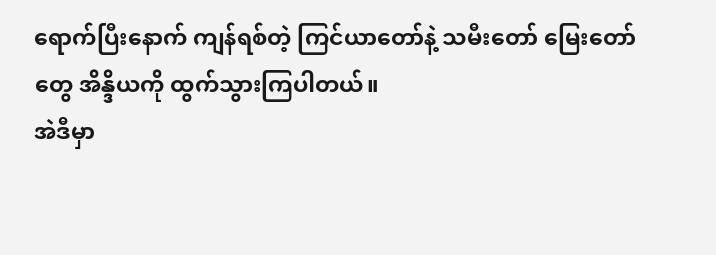ရောက်ပြီးနောက် ကျန်ရစ်တဲ့ ကြင်ယာတော်နဲ့ သမီးတော် မြေးတော်တွေ အိန္ဒိယကို ထွက်သွားကြပါတယ်။
အဲဒီမှာ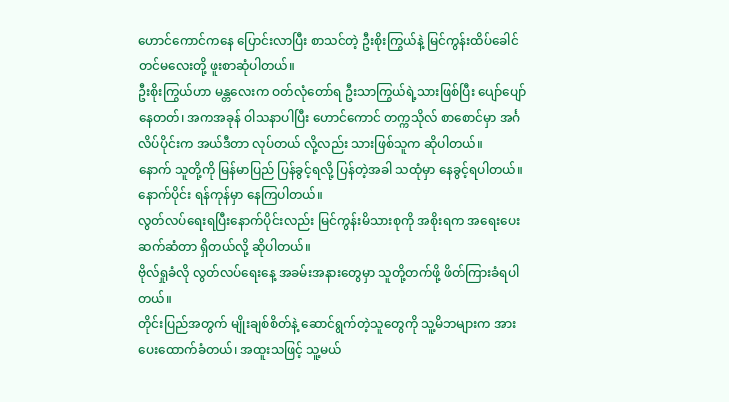ဟောင်ကောင်ကနေ ပြောင်းလာပြီး စာသင်တဲ့ ဦးစိုးကြွယ်နဲ့ မြင်ကွန်းထိပ်ခေါင်တင်မလေးတို့ ဖူးစာဆုံပါတယ်။
ဦးစိုးကြွယ်ဟာ မန္တလေးက ဝတ်လုံတော်ရ ဦးသာကြွယ်ရဲ့သားဖြစ်ပြီး ပျော်ပျော်နေတတ်၊ အကအခုန် ဝါသနာပါပြီး ဟောင်ကောင် တက္ကသိုလ် စာစောင်မှာ အင်္ဂလိပ်ပိုင်းက အယ်ဒီတာ လုပ်တယ် လို့လည်း သားဖြစ်သူက ဆိုပါတယ်။
နောက် သူတို့ကို မြန်မာပြည် ပြန်ခွင့်ရလို့ ပြန်တဲ့အခါ သထုံမှာ နေခွင့်ရပါတယ်။
နောက်ပိုင်း ရန်ကုန်မှာ နေကြပါတယ်။
လွတ်လပ်ရေးရပြီးနောက်ပိုင်းလည်း မြင်ကွန်းမိသားစုကို အစိုးရက အရေးပေး ဆက်ဆံတာ ရှိတယ်လို့ ဆိုပါတယ်။
ဗိုလ်ရှုခံလို လွတ်လပ်ရေးနေ့ အခမ်းအနားတွေမှာ သူတို့တက်ဖို့ ဖိတ်ကြားခံရပါတယ်။
တိုင်းပြည်အတွက် မျိုးချစ်စိတ်နဲ့ ဆောင်ရွက်တဲ့သူတွေကို သူ့မိဘများက အားပေးထောက်ခံတယ်၊ အထူးသဖြင့် သူ့မယ်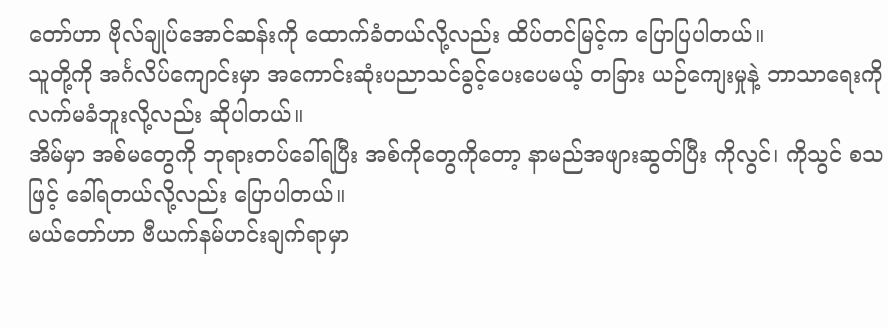တော်ဟာ ဗိုလ်ချုပ်အောင်ဆန်းကို ထောက်ခံတယ်လို့လည်း ထိပ်တင်မြင့်က ပြောပြပါတယ်။
သူတို့ကို အင်္ဂလိပ်ကျောင်းမှာ အကောင်းဆုံးပညာသင်ခွင့်ပေးပေမယ့် တခြား ယဉ်ကျေးမှုနဲ့ ဘာသာရေးကို လက်မခံဘူးလို့လည်း ဆိုပါတယ်။
အိမ်မှာ အစ်မတွေကို ဘုရားတပ်ခေါ်ရပြီး အစ်ကိုတွေကိုတော့ နာမည်အဖျားဆွတ်ပြီး ကိုလွင်၊ ကိုသွင် စသဖြင့် ခေါ်ရတယ်လို့လည်း ပြောပါတယ်။
မယ်တော်ဟာ ဗီယက်နမ်ဟင်းချက်ရာမှာ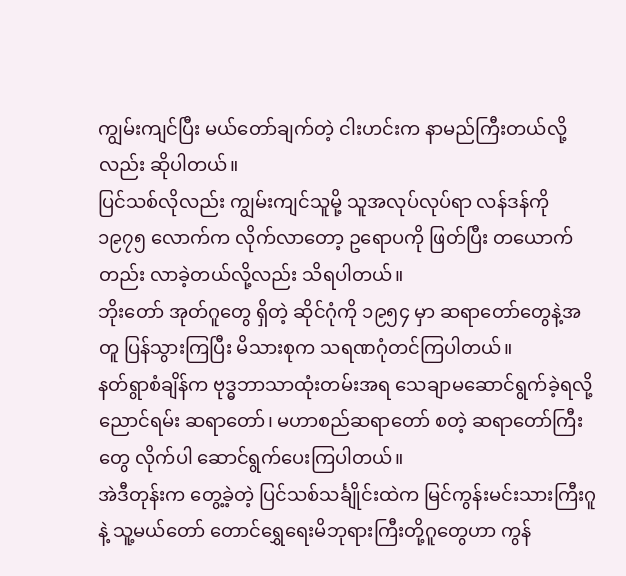ကျွမ်းကျင်ပြီး မယ်တော်ချက်တဲ့ ငါးဟင်းက နာမည်ကြီးတယ်လို့လည်း ဆိုပါတယ်။
ပြင်သစ်လိုလည်း ကျွမ်းကျင်သူမို့ သူအလုပ်လုပ်ရာ လန်ဒန်ကို ၁၉၇၅ လောက်က လိုက်လာတော့ ဥရောပကို ဖြတ်ပြီး တယောက်တည်း လာခဲ့တယ်လို့လည်း သိရပါတယ်။
ဘိုးတော် အုတ်ဂူတွေ ရှိတဲ့ ဆိုင်ဂုံကို ၁၉၅၄ မှာ ဆရာတော်တွေနဲ့အတူ ပြန်သွားကြပြီး မိသားစုက သရဏဂုံတင်ကြပါတယ်။
နတ်ရွာစံချိန်က ဗုဒ္ဓဘာသာထုံးတမ်းအရ သေချာမဆောင်ရွက်ခဲ့ရလို့ ညောင်ရမ်း ဆရာတော်၊ မဟာစည်ဆရာတော် စတဲ့ ဆရာတော်ကြီးတွေ လိုက်ပါ ဆောင်ရွက်ပေးကြပါတယ်။
အဲဒီတုန်းက တွေ့ခဲ့တဲ့ ပြင်သစ်သင်္ချိုင်းထဲက မြင်ကွန်းမင်းသားကြီးဂူနဲ့ သူ့မယ်တော် တောင်ရွှေရေးမိဘုရားကြီးတို့ဂူတွေဟာ ကွန်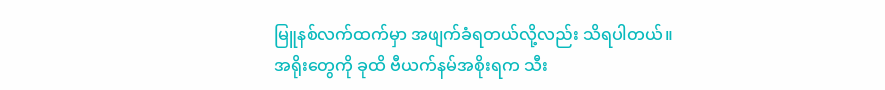မြူနစ်လက်ထက်မှာ အဖျက်ခံရတယ်လို့လည်း သိရပါတယ်။
အရိုးတွေကို ခုထိ ဗီယက်နမ်အစိုးရက သီး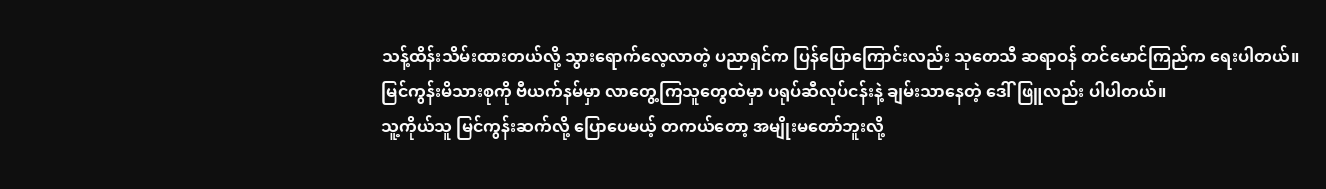သန့်ထိန်းသိမ်းထားတယ်လို့ သွားရောက်လေ့လာတဲ့ ပညာရှင်က ပြန်ပြောကြောင်းလည်း သုတေသီ ဆရာဝန် တင်မောင်ကြည်က ရေးပါတယ်။
မြင်ကွန်းမိသားစုကို ဗီယက်နမ်မှာ လာတွေ့ကြသူတွေထဲမှာ ပရုပ်ဆီလုပ်ငန်းနဲ့ ချမ်းသာနေတဲ့ ဒေါ်ဖြူလည်း ပါပါတယ်။
သူ့ကိုယ်သူ မြင်ကွန်းဆက်လို့ ပြောပေမယ့် တကယ်တော့ အမျိုးမတော်ဘူးလို့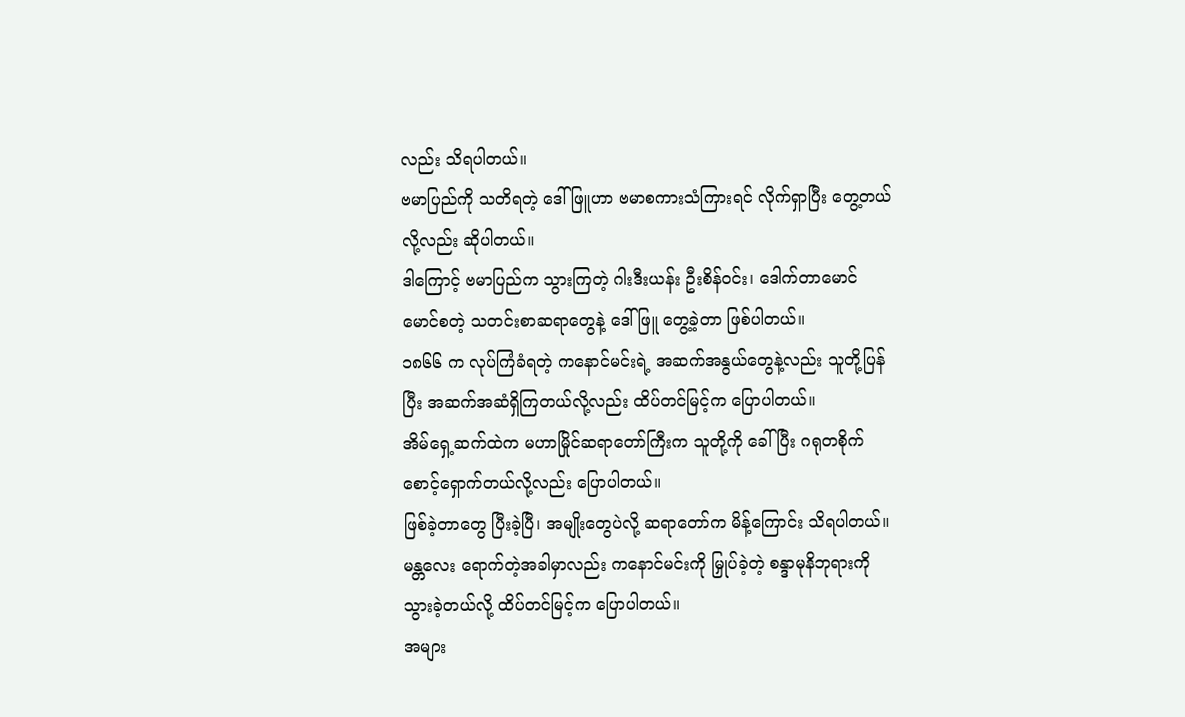လည်း သိရပါတယ်။
ဗမာပြည်ကို သတိရတဲ့ ဒေါ်ဖြူဟာ ဗမာစကားသံကြားရင် လိုက်ရှာပြီး တွေ့တယ်လို့လည်း ဆိုပါတယ်။
ဒါကြောင့် ဗမာပြည်က သွားကြတဲ့ ဂါးဒီးယန်း ဦးစိန်ဝင်း၊ ဒေါက်တာမောင်မောင်စတဲ့ သတင်းစာဆရာတွေနဲ့ ဒေါ်ဖြူ တွေ့ခဲ့တာ ဖြစ်ပါတယ်။
၁၈၆၆ က လုပ်ကြံခံရတဲ့ ကနောင်မင်းရဲ့ အဆက်အနွယ်တွေနဲ့လည်း သူတို့ပြန်ပြီး အဆက်အဆံရှိကြတယ်လို့လည်း ထိပ်တင်မြင့်က ပြောပါတယ်။
အိမ်ရှေ့ဆက်ထဲက မဟာမြိုင်ဆရာတော်ကြီးက သူတို့ကို ခေါ်ပြီး ဂရုတစိုက် စောင့်ရှောက်တယ်လို့လည်း ပြောပါတယ်။
ဖြစ်ခဲ့တာတွေ ပြီးခဲ့ပြီ၊ အမျိုးတွေပဲလို့ ဆရာတော်က မိန့်ကြောင်း သိရပါတယ်။
မန္တလေး ရောက်တဲ့အခါမှာလည်း ကနောင်မင်းကို မြှုပ်ခဲ့တဲ့ စန္ဒာမုနိဘုရားကို သွားခဲ့တယ်လို့ ထိပ်တင်မြင့်က ပြောပါတယ်။
အများ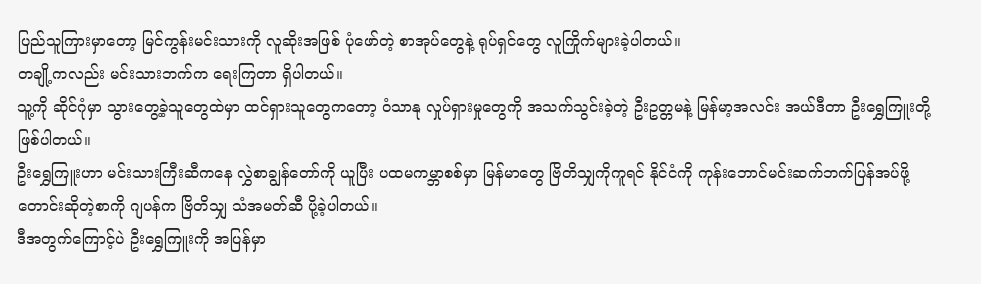ပြည်သူကြားမှာတော့ မြင်ကွန်းမင်းသားကို လူဆိုးအဖြစ် ပုံဖော်တဲ့ စာအုပ်တွေနဲ့ ရုပ်ရှင်တွေ လူကြိုက်များခဲ့ပါတယ်။
တချို့ကလည်း မင်းသားဘက်က ရေးကြတာ ရှိပါတယ်။
သူ့ကို ဆိုင်ဂုံမှာ သွားတွေ့ခဲ့သူတွေထဲမှာ ထင်ရှားသူတွေကတော့ ဝံသာနု လှုပ်ရှားမှုတွေကို အသက်သွင်းခဲ့တဲ့ ဦးဥတ္တမနဲ့ မြန်မာ့အလင်း အယ်ဒီတာ ဦးရွှေကြူးတို့ ဖြစ်ပါတယ်။
ဦးရွှေကြူးဟာ မင်းသားကြီးဆီကနေ လွှဲစာချွန်တော်ကို ယူပြီး ပထမကမ္ဘာစစ်မှာ မြန်မာတွေ ဗြိတိသျှကိုကူရင် နိုင်ငံကို ကုန်းဘောင်မင်းဆက်ဘက်ပြန်အပ်ဖို့ တောင်းဆိုတဲ့စာကို ဂျပန်က ဗြိတိသျှ သံအမတ်ဆီ ပို့ခဲ့ပါတယ်။
ဒီအတွက်ကြောင့်ပဲ ဦးရွှေကြူးကို အပြန်မှာ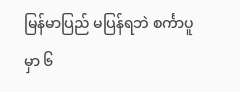မြန်မာပြည် မပြန်ရဘဲ စင်္ကာပူမှာ ၆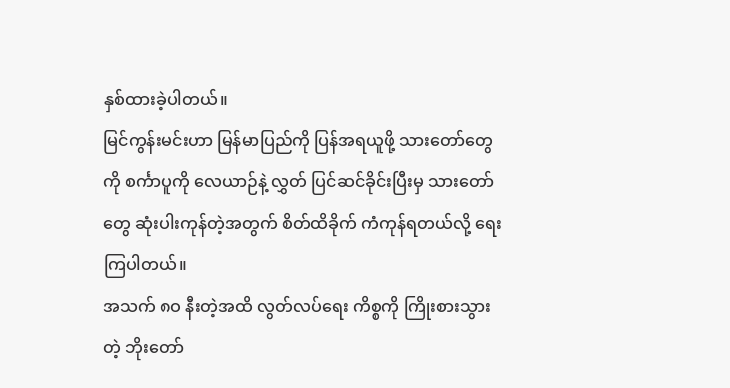နှစ်ထားခဲ့ပါတယ်။
မြင်ကွန်းမင်းဟာ မြန်မာပြည်ကို ပြန်အရယူဖို့ သားတော်တွေကို စင်္ကာပူကို လေယာဉ်နဲ့ လွှတ် ပြင်ဆင်ခိုင်းပြီးမှ သားတော်တွေ ဆုံးပါးကုန်တဲ့အတွက် စိတ်ထိခိုက် ကံကုန်ရတယ်လို့ ရေးကြပါတယ်။
အသက် ၈ဝ နီးတဲ့အထိ လွတ်လပ်ရေး ကိစ္စကို ကြိုးစားသွားတဲ့ ဘိုးတော်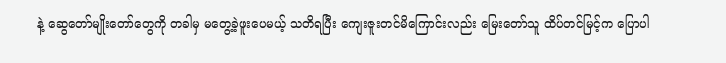နဲ့ ဆွေတော်မျိုးတော်တွေကို တခါမှ မတွေ့ခဲ့ဖူးပေမယ့် သတိရပြီး ကျေးဇူးတင်မိကြောင်းလည်း မြေးတော်သူ ထိပ်တင်မြင့်က ပြောပါ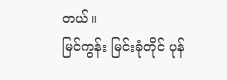တယ်။
မြင်ကွန်း မြင်းခုံတိုင် ပုန်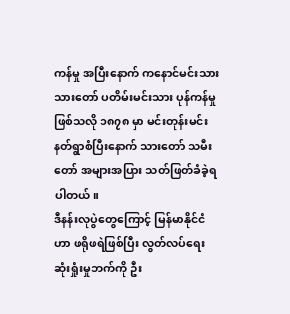ကန်မှု အပြီးနောက် ကနောင်မင်းသား သားတော် ပတိမ်းမင်းသား ပုန်ကန်မှု ဖြစ်သလို ၁၈၇၈ မှာ မင်းတုန်းမင်း နတ်ရွာစံပြီးနောက် သားတော် သမီးတော် အများအပြား သတ်ဖြတ်ခံခဲ့ရပါတယ်။
ဒီနန်းလုပွဲတွေကြောင့် မြန်မာနိုင်ငံဟာ ဖရိုဖရဲဖြစ်ပြီး လွတ်လပ်ရေး ဆုံးရှုံးမှုဘက်ကို ဦး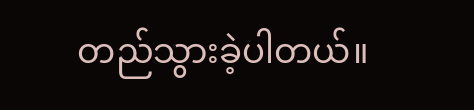တည်သွားခဲ့ပါတယ်။